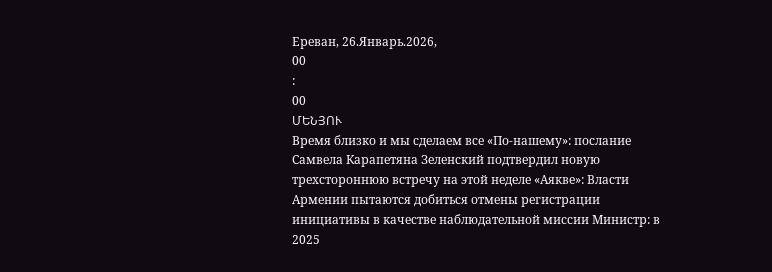Ереван, 26.Январь.2026,
00
:
00
ՄԵՆՅՈՒ
Время близко и мы сделаем все «По-нашему»: послание Самвела Карапетяна Зеленский подтвердил новую трехстороннюю встречу на этой неделе «Аякве»: Власти Армении пытаются добиться отмены регистрации инициативы в качестве наблюдательной миссии Министр: в 2025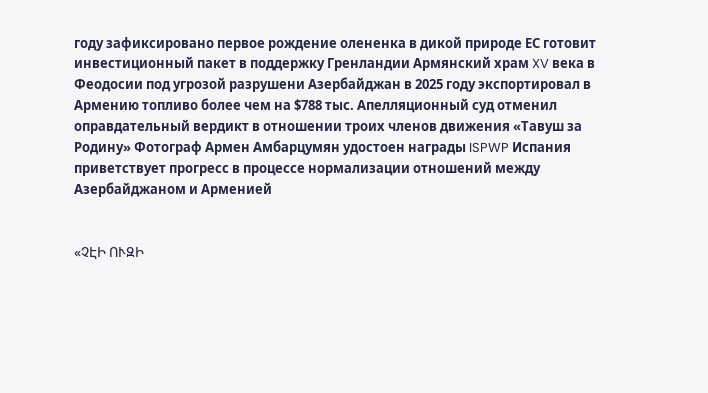году зафиксировано первое рождение олененка в дикой природе ЕС готовит инвестиционный пакет в поддержку Гренландии Армянский храм XV века в Феодосии под угрозой разрушени Азербайджан в 2025 году экспортировал в Армению топливо более чем на $788 тыс. Апелляционный суд отменил оправдательный вердикт в отношении троих членов движения «Тавуш за Родину» Фотограф Армен Амбарцумян удостоен награды ISPWP Испания приветствует прогресс в процессе нормализации отношений между Азербайджаном и Арменией


«ՉԷԻ ՈՒԶԻ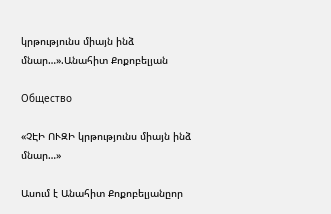կրթությունս միայն ինձ մնար…».Անահիտ Քոքոբելյան

Общество

«ՉԷԻ ՈՒԶԻ կրթությունս միայն ինձ մնար…»

Ասում է Անահիտ Քոքոբելյանըոր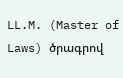LL.M. (Master of Laws) ծրագրով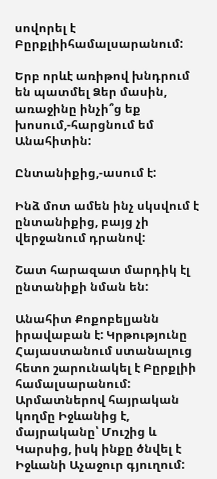սովորել է Բըրքլիիհամալսարանում:

Երբ որևէ առիթով խնդրում են պատմել Ձեր մասին, առաջինը ինչի՞ց եք խոսում,-հարցնում եմ Անահիտին:

Ընտանիքից,-ասում է:

Ինձ մոտ ամեն ինչ սկսվում է ընտանիքից, բայց չի վերջանում դրանով:

Շատ հարազատ մարդիկ էլ  ընտանիքի նման են:

Անահիտ Քոքոբելյանն իրավաբան է: Կրթությունը Հայաստանում ստանալուց հետո շարունակել է Բըրքլիի համալսարանում: Արմատներով հայրական կողմը Իջևանից է, մայրականը՝ Մուշից և Կարսից, իսկ ինքը ծնվել է Իջևանի Աչաջուր գյուղում: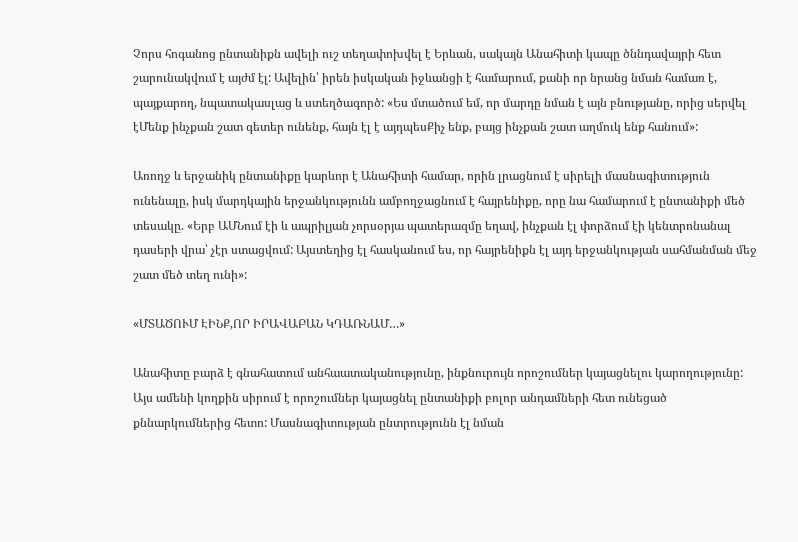Չորս հոգանոց ընտանիքն ավելի ուշ տեղափոխվել է Երևան, սակայն Անահիտի կապը ծննդավայրի հետ շարունակվում է այժմ էլ: Ավելին՝ իրեն իսկական իջևանցի է համարում, քանի որ նրանց նման համառ է, պայքարող, նպատակասլաց և ստեղծագործ: «Ես մտածում եմ, որ մարդը նման է այն բնությանը, որից սերվել էՄենք ինչքան շատ գետեր ունենք, հայն էլ է այդպեսՔիչ ենք, բայց ինչքան շատ աղմուկ ենք հանում»:

Առողջ և երջանիկ ընտանիքը կարևոր է Անահիտի համար, որին լրացնում է սիրելի մասնագիտություն ունենալը, իսկ մարդկային երջանկությունն ամբողջացնում է հայրենիքը, որը նա համարում է ընտանիքի մեծ տեսակը. «Երբ ԱՄՆում էի և ապրիլյան չորսօրյա պատերազմը եղավ, ինչքան էլ փորձում էի կենտրոնանալ դասերի վրա՝ չէր ստացվում: Այստեղից էլ հասկանում ես, որ հայրենիքն էլ այդ երջանկության սահմանման մեջ շատ մեծ տեղ ունի»:

«ՄՏԱԾՈՒՄ ԷԻՆՔ,ՈՐ ԻՐԱՎԱԲԱՆ ԿԴԱՌՆԱՄ…»

Անահիտը բարձ է գնահատում անհաատականությունը, ինքնուրույն որոշումներ կայացնելու կարողությունը: Այս ամենի կողքին սիրում է որոշումներ կայացնել ընտանիքի բոլոր անդամների հետ ունեցած քննարկումներից հետո: Մասնագիտության ընտրությունն էլ նման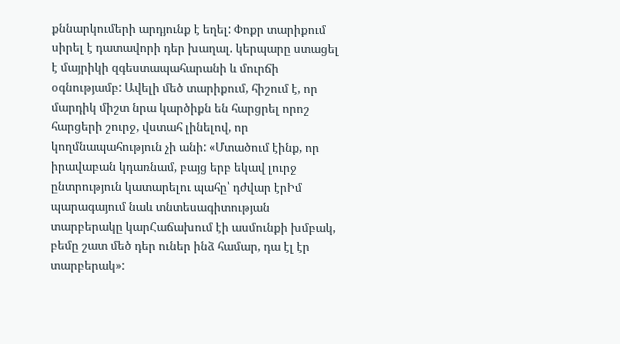քննարկումերի արդյունք է եղել: Փոքր տարիքում սիրել է դատավորի դեր խաղալ. կերպարը ստացել է մայրիկի զգեստապահարանի և մուրճի օգնությամբ: Ավելի մեծ տարիքում, հիշում է, որ մարդիկ միշտ նրա կարծիքն են հարցրել որոշ հարցերի շուրջ, վստահ լինելով, որ կողմնապահություն չի անի: «Մտածում էինք, որ իրավաբան կդառնամ, բայց երբ եկավ լուրջ ընտրություն կատարելու պահը՝ դժվար էրԻմ պարագայում նաև տնտեսագիտության տարբերակը կարՀաճախում էի ասմունքի խմբակ, բեմը շատ մեծ դեր ուներ ինձ համար, դա էլ էր տարբերակ»: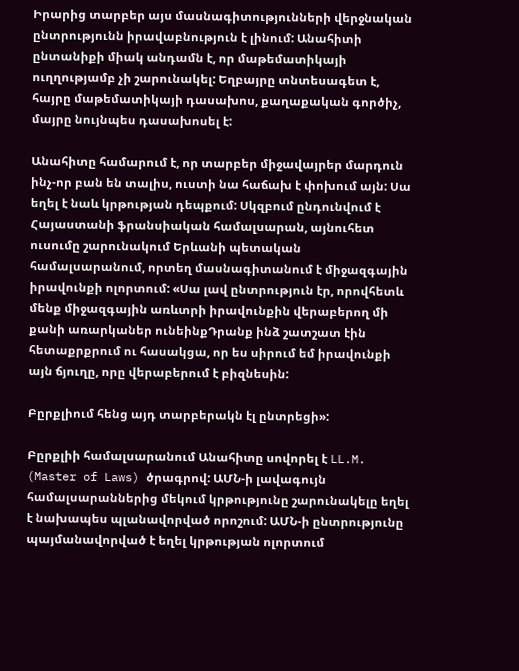Իրարից տարբեր այս մասնագիտությունների վերջնական ընտրությունն իրավաբնություն է լինում: Անահիտի ընտանիքի միակ անդամն է, որ մաթեմատիկայի ուղղությամբ չի շարունակել: Եղբայրը տնտեսագետ է, հայրը մաթեմատիկայի դասախոս, քաղաքական գործիչ, մայրը նույնպես դասախոսել է:

Անահիտը համարում է, որ տարբեր միջավայրեր մարդուն ինչ-որ բան են տալիս, ուստի նա հաճախ է փոխում այն: Սա եղել է նաև կրթության դեպքում: Սկզբում ընդունվում է Հայաստանի ֆրանսիական համալսարան, այնուհետ ուսումը շարունակում Երևանի պետական համալսարանում, որտեղ մասնագիտանում է միջազգային իրավունքի ոլորտում: «Սա լավ ընտրություն էր, որովհետև մենք միջազգային առևտրի իրավունքին վերաբերող մի քանի առարկաներ ունեինքԴրանք ինձ շատշատ էին հետաքրքրում ու հասակցա, որ ես սիրում եմ իրավունքի այն ճյուղը, որը վերաբերում է բիզնեսին:

Բըրքլիում հենց այդ տարբերակն էլ ընտրեցի»:

Բըրքլիի համալսարանում Անահիտը սովորել է LL.M. (Master of Laws) ծրագրով: ԱՄՆ-ի լավագույն համալսարաններից մեկում կրթությունը շարունակելը եղել է նախապես պլանավորված որոշում: ԱՄՆ-ի ընտրությունը պայմանավորված է եղել կրթության ոլորտում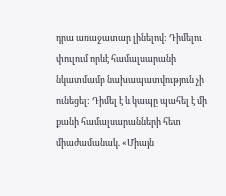դրա առաջատար լինելով: Դիմելու փուլում որևէ համալսարանի նկատմամբ նախապատվություն չի ունեցել: Դիմել է և կապը պահել է մի քանի համալսարանների հետ միաժամանակ. «Միայն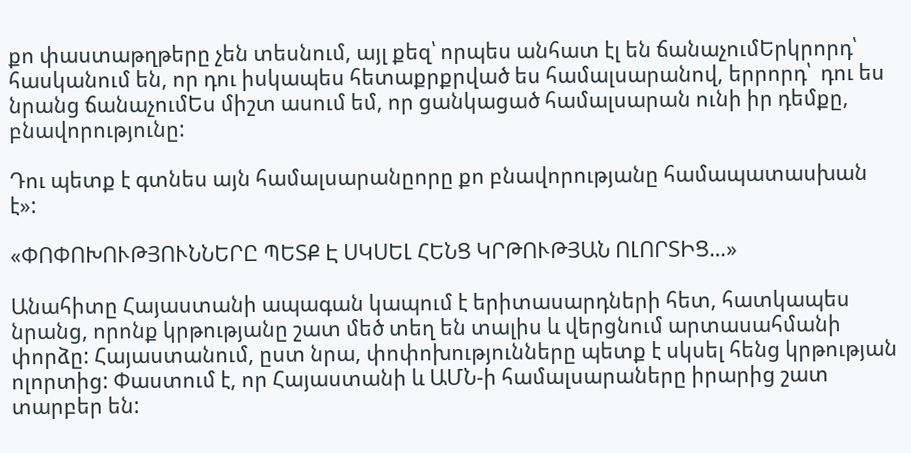քո փաստաթղթերը չեն տեսնում, այլ քեզ՝ որպես անհատ էլ են ճանաչումԵրկրորդ՝  հասկանում են, որ դու իսկապես հետաքրքրված ես համալսարանով, երրորդ՝  դու ես նրանց ճանաչումԵս միշտ ասում եմ, որ ցանկացած համալսարան ունի իր դեմքը, բնավորությունը:

Դու պետք է գտնես այն համալսարանըորը քո բնավորությանը համապատասխան է»:

«ՓՈՓՈԽՈՒԹՅՈՒՆՆԵՐԸ ՊԵՏՔ Է ՍԿՍԵԼ ՀԵՆՑ ԿՐԹՈՒԹՅԱՆ ՈԼՈՐՏԻՑ…»

Անահիտը Հայաստանի ապագան կապում է երիտասարդների հետ, հատկապես նրանց, որոնք կրթությանը շատ մեծ տեղ են տալիս և վերցնում արտասահմանի փորձը: Հայաստանում, ըստ նրա, փոփոխությունները պետք է սկսել հենց կրթության ոլորտից: Փաստում է, որ Հայաստանի և ԱՄՆ-ի համալսարաները իրարից շատ տարբեր են: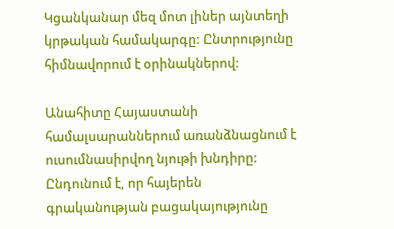Կցանկանար մեզ մոտ լիներ այնտեղի կրթական համակարգը: Ընտրությունը հիմնավորում է օրինակներով:

Անահիտը Հայաստանի համալսարաններում առանձնացնում է ուսումնասիրվող նյութի խնդիրը: Ընդունում է, որ հայերեն գրականության բացակայությունը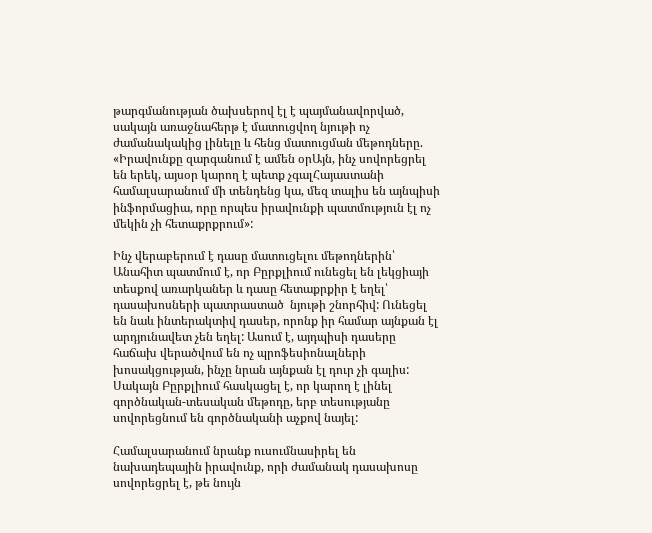թարգմանության ծախսերով էլ է պայմանավորված, սակայն առաջնահերթ է մատուցվող նյութի ոչ ժամանակակից լինելը և հենց մատուցման մեթոդները. «Իրավունքը զարգանում է ամեն օրԱյն, ինչ սովորեցրել են երեկ, այսօր կարող է պետք չգալՀայաստանի համալսարանում մի տենդենց կա, մեզ տալիս են այնպիսի ինֆորմացիա, որը որպես իրավունքի պատմություն էլ ոչ մեկին չի հետաքրքրում»:

Ինչ վերաբերում է դասը մատուցելու մեթոդներին՝ Անահիտ պատմում է, որ Բըրքլիում ունեցել են լեկցիայի տեսքով առարկաներ և դասը հետաքրքիր է եղել՝ դասախոսների պատրաստած  նյութի շնորհիվ: Ունեցել են նաև ինտերակտիվ դասեր, որոնք իր համար այնքան էլ արդյունավետ չեն եղել: Ասում է, այդպիսի դասերը հաճախ վերածվում են ոչ պրոֆեսիոնալների խոսակցության, ինչը նրան այնքան էլ դուր չի գալիս: Սակայն Բըրքլիում հասկացել է, որ կարող է լինել գործնական-տեսական մեթոդը, երբ տեսությանը սովորեցնում են գործնականի աչքով նայել:

Համալսարանում նրանք ուսումնասիրել են նախադեպային իրավունք, որի ժամանակ դասախոսը սովորեցրել է, թե նույն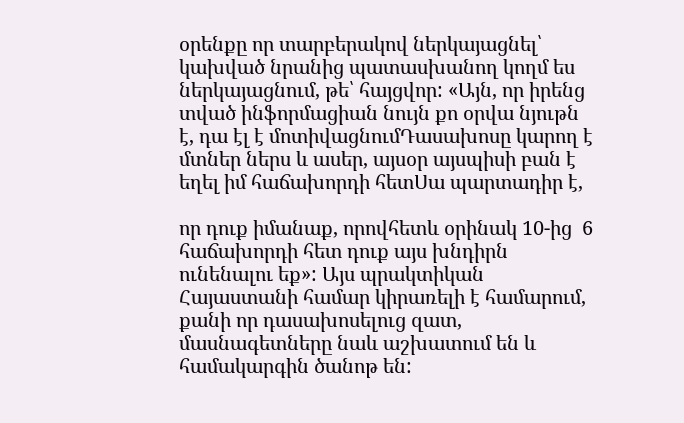օրենքը որ տարբերակով ներկայացնել՝ կախված նրանից պատասխանող կողմ ես ներկայացնում, թե՝ հայցվոր: «Այն, որ իրենց տված ինֆորմացիան նույն քո օրվա նյութն է, դա էլ է մոտիվացնումԴասախոսը կարող է մտներ ներս և ասեր, այսօր այսպիսի բան է եղել իմ հաճախորդի հետՍա պարտադիր է,

որ դուք իմանաք, որովհետև օրինակ 10-ից  6 հաճախորդի հետ դուք այս խնդիրն ունենալու եք»: Այս պրակտիկան Հայաստանի համար կիրառելի է համարում, քանի որ դասախոսելուց զատ, մասնագետները նաև աշխատում են և համակարգին ծանոթ են: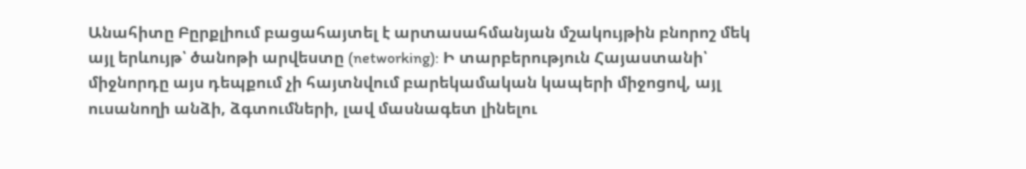Անահիտը Բըրքլիում բացահայտել է արտասահմանյան մշակույթին բնորոշ մեկ այլ երևույթ՝ ծանոթի արվեստը (networking): Ի տարբերություն Հայաստանի՝ միջնորդը այս դեպքում չի հայտնվում բարեկամական կապերի միջոցով, այլ ուսանողի անձի, ձգտումների, լավ մասնագետ լինելու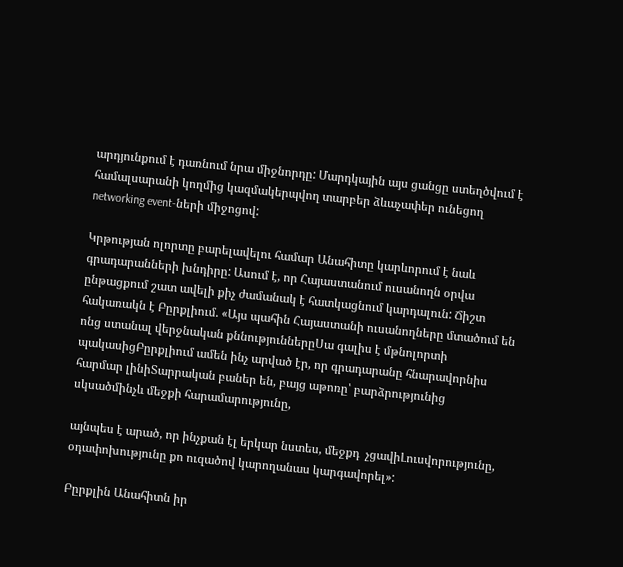արդյունքում է դառնում նրա միջնորդը: Մարդկային այս ցանցը ստեղծվում է համալսարանի կողմից կազմակերպվող տարբեր ձևաչափեր ունեցող networking event-ների միջոցով:

Կրթության ոլորտը բարելավելու համար Անահիտը կարևորում է նաև գրադարանների խնդիրը: Ասում է, որ Հայաստանում ուսանողն օրվա ընթացքում շատ ավելի քիչ ժամանակ է հատկացնում կարդալուն: Ճիշտ հակառակն է Բըրքլիում. «Այս պահին Հայաստանի ուսանողները մտածում են ոնց ստանալ վերջնական քննություններըՍա գալիս է մթնոլորտի պակասիցԲըրքլիում ամեն ինչ արված էր, որ գրադարանը հնարավորնիս հարմար լինիՏարրական բաներ են, բայց աթոռը՝ բարձրությունից սկսածմինչև մեջքի հարամարությունը,

այնպես է արած, որ ինչքան էլ երկար նստես, մեջքդ  չցավիԼուսվորությունը, օդափոխությունը քո ուզածով կարողանաս կարգավորել»:

Բըրքլին Անահիտն իր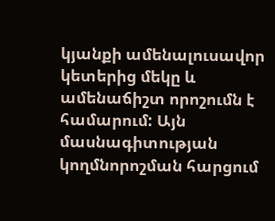կյանքի ամենալուսավոր կետերից մեկը և ամենաճիշտ որոշումն է համարում: Այն մասնագիտության կողմնորոշման հարցում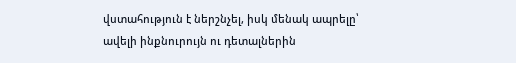վստահություն է ներշնչել, իսկ մենակ ապրելը՝ ավելի ինքնուրույն ու դետալներին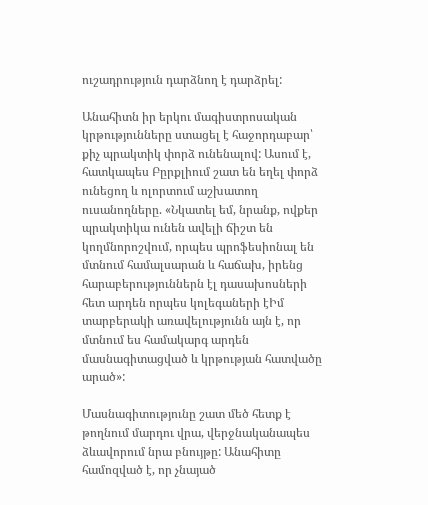ուշադրություն դարձնող է դարձրել:

Անահիտն իր երկու մագիստրոսական կրթությունները ստացել է հաջորդաբար՝ քիչ պրակտիկ փորձ ունենալով: Ասում է, հատկապես Բըրքլիում շատ են եղել փորձ ունեցող և ոլորտում աշխատող ուսանողները. «Նկատել եմ, նրանք, ովքեր պրակտիկա ունեն ավելի ճիշտ են կողմնորոշվում, որպես պրոֆեսիոնալ են մտնում համալսարան և հաճախ, իրենց հարաբերություններն էլ դասախոսների հետ արդեն որպես կոլեգաների էԻմ տարբերակի առավելությունն այն է, որ մտնում ես համակարգ արդեն մասնագիտացված և կրթության հատվածը արած»:

Մասնագիտությունը շատ մեծ հետք է թողնում մարդու վրա, վերջնականապես ձևավորում նրա բնույթը: Անահիտը համոզված է, որ չնայած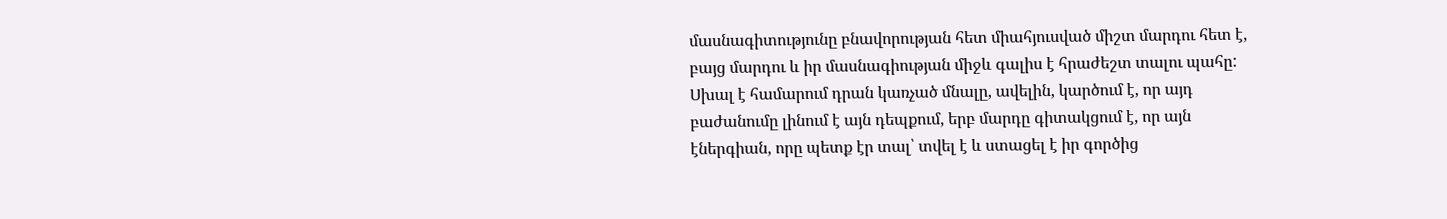մասնագիտությունը բնավորության հետ միահյուսված միշտ մարդու հետ է, բայց մարդու և իր մասնագիության միջև գալիս է հրաժեշտ տալու պահը: Սխալ է համարում դրան կառչած մնալը, ավելին, կարծում է, որ այդ բաժանումը լինում է այն դեպքում, երբ մարդը գիտակցում է, որ այն էներգիան, որը պետք էր տալ՝ տվել է և ստացել է իր գործից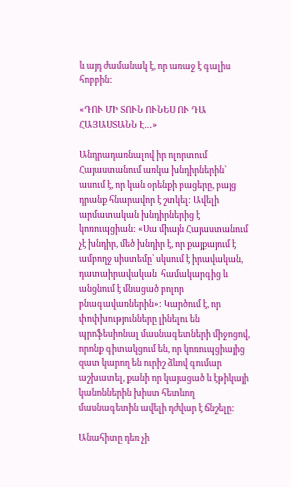և այդ ժամանակ է, որ առաջ է գալիս հոբբին:

«ԴՈՒ ՄԻ ՏՈՒՆ ՈՒՆԵՍ ՈՒ ԴԱ ՀԱՅԱՍՏԱՆՆ Է…»

Անդրադառնալով իր ոլորտում Հայաստանում առկա խնդիրներին՝ ասում է, որ կան օրենքի բացերը, բայց դրանք հնարավոր է շտկել: Ավելի արմատական խնդիրներից է կոռուպցիան: «Սա միայն Հայաստանում չէ խնդիր, մեծ խնդիր է, որ քայքայում է ամբողջ սիստեմը՝ սկսում է իրավական, դատաիրավական  համակարգից և անցնում է մնացած բոլոր բնագավառներին»: Կարծում է, որ փոփխությունները լինելու են պրոֆեսիոնալ մասնագետների միջոցով, որոնք գիտակցում են, որ կոռուպցիայից զատ կարող են ուրիշ ձևով գումար աշխատել, քանի որ կայացած և էթիկայի կանոններին խիստ հետևող մասնագետին ավելի դժվար է ճնշելը:

Անահիտը դեռ չի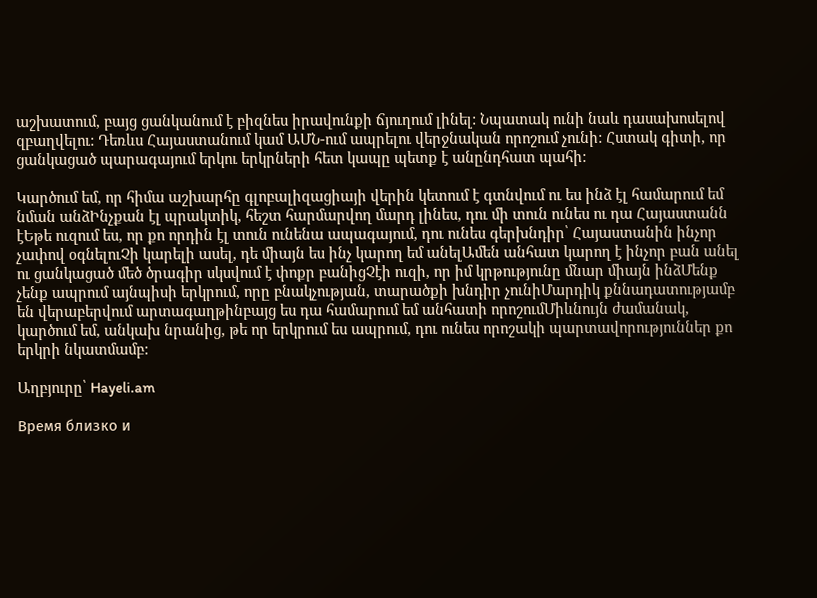աշխատում, բայց ցանկանում է բիզնես իրավունքի ճյուղում լինել: Նպատակ ունի նաև դասախոսելով զբաղվելու: Դեռևս Հայաստանում կամ ԱՄՆ-ում ապրելու վերջնական որոշում չունի: Հստակ գիտի, որ ցանկացած պարագայում երկու երկրների հետ կապը պետք է անընդհատ պահի:

Կարծում եմ, որ հիմա աշխարհը գլոբալիզացիայի վերին կետում է գտնվում ու ես ինձ էլ համարում եմ նման անձԻնչքան էլ պրակտիկ, հեշտ հարմարվող մարդ լինես, դու մի տուն ունես ու դա Հայաստանն էԵթե ուզում ես, որ քո որդին էլ տուն ունենա ապագայում, դու ունես գերխնդիր՝ Հայաստանին ինչոր չափով օգնելուՉի կարելի ասել, դե միայն ես ինչ կարող եմ անելԱմեն անհատ կարող է ինչոր բան անել ու ցանկացած մեծ ծրագիր սկսվում է փոքր բանիցՉէի ուզի, որ իմ կրթությունը մնար միայն ինձՄենք չենք ապրում այնպիսի երկրում, որը բնակչության, տարածքի խնդիր չունիՄարդիկ քննադատությամբ են վերաբերվում արտագաղթինբայց ես դա համարում եմ անհատի որոշումՄիևնույն ժամանակ, կարծում եմ, անկախ նրանից, թե որ երկրում ես ապրում, դու ունես որոշակի պարտավորություններ քո երկրի նկատմամբ:

Աղբյուրը՝ Hayeli.am

Время близко и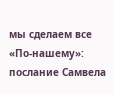мы сделаем все «По-нашему»: послание Самвела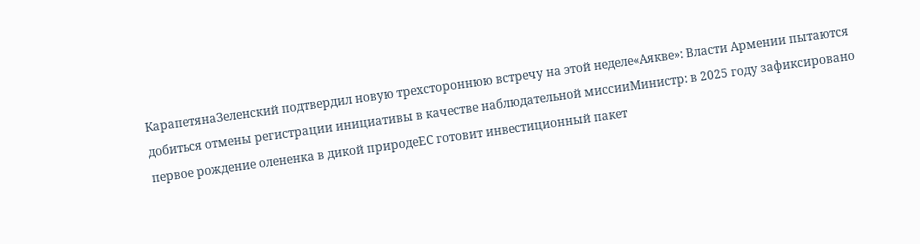КарапетянаЗеленский подтвердил новую трехстороннюю встречу на этой неделе«Аякве»: Власти Армении пытаются добиться отмены регистрации инициативы в качестве наблюдательной миссииМинистр: в 2025 году зафиксировано первое рождение олененка в дикой природеЕС готовит инвестиционный пакет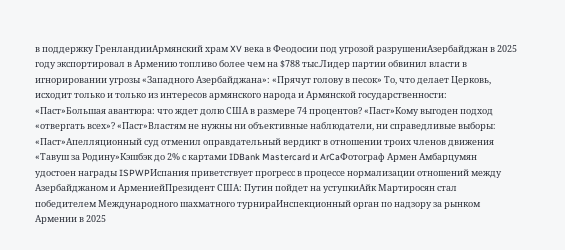в поддержку ГренландииАрмянский храм XV века в Феодосии под угрозой разрушениАзербайджан в 2025 году экспортировал в Армению топливо более чем на $788 тыс.Лидер партии обвинил власти в игнорировании угрозы «Западного Азербайджана»: «Прячут голову в песок» То, что делает Церковь, исходит только и только из интересов армянского народа и Армянской государственности: «Паст»Большая авантюра: что ждет долю США в размере 74 процентов? «Паст»Кому выгоден подход «отвергать всех»? «Паст»Властям не нужны ни объективные наблюдатели, ни справедливые выборы։ «Паст»Апелляционный суд отменил оправдательный вердикт в отношении троих членов движения «Тавуш за Родину»Кэшбэк до 2% с картами IDBank Mastercard и ArCaФотограф Армен Амбарцумян удостоен награды ISPWPИспания приветствует прогресс в процессе нормализации отношений между Азербайджаном и АрмениейПрезидент США: Путин пойдет на уступкиАйк Мартиросян стал победителем Международного шахматного турнираИнспекционный орган по надзору за рынком Армении в 2025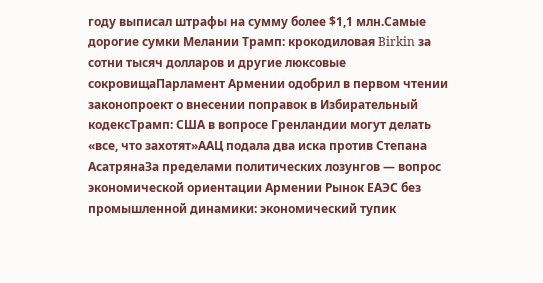году выписал штрафы на сумму более $1,1 млн.Самые дорогие сумки Мелании Трамп: крокодиловая Birkin за сотни тысяч долларов и другие люксовые сокровищаПарламент Армении одобрил в первом чтении законопроект о внесении поправок в Избирательный кодексТрамп: США в вопросе Гренландии могут делать «все, что захотят»ААЦ подала два иска против Степана АсатрянаЗа пределами политических лозунгов — вопрос экономической ориентации Армении Рынок ЕАЭС без промышленной динамики: экономический тупик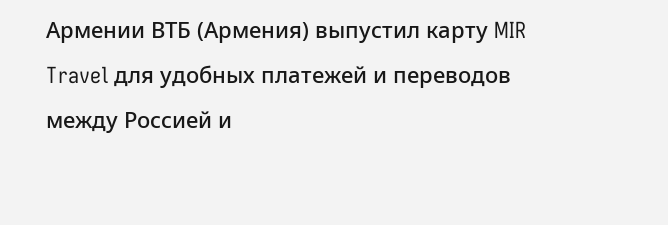Армении ВТБ (Армения) выпустил карту MIR Travel для удобных платежей и переводов между Россией и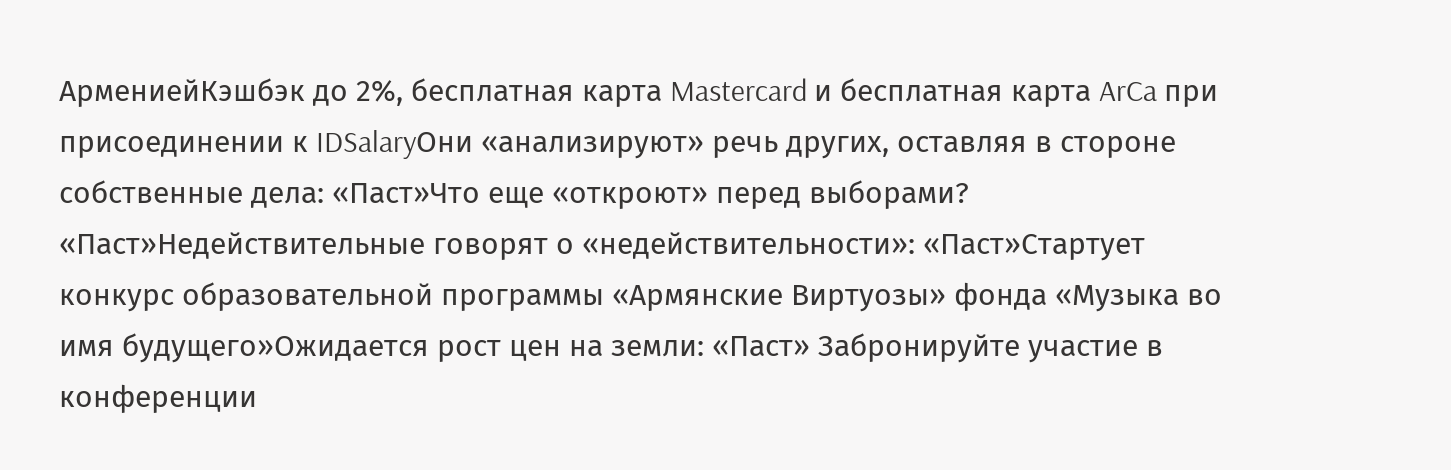АрмениейКэшбэк до 2%, бесплатная карта Mastercard и бесплатная карта ArCa при присоединении к IDSalaryОни «анализируют» речь других, оставляя в стороне собственные дела: «Паст»Что еще «откроют» перед выборами? «Паст»Недействительные говорят о «недействительности»: «Паст»Стартует конкурс образовательной программы «Армянские Виртуозы» фонда «Музыка во имя будущего»Ожидается рост цен на земли: «Паст» Забронируйте участие в конференции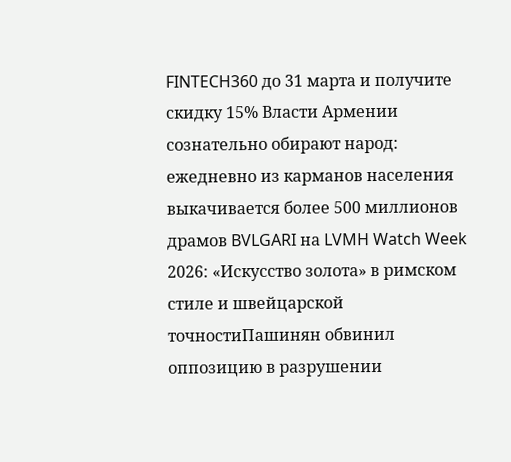FINTECH360 до 31 марта и получите скидку 15% Власти Армении сознательно обирают народ: ежедневно из карманов населения выкачивается более 500 миллионов драмов BVLGARI на LVMH Watch Week 2026: «Искусство золота» в римском стиле и швейцарской точностиПашинян обвинил оппозицию в разрушении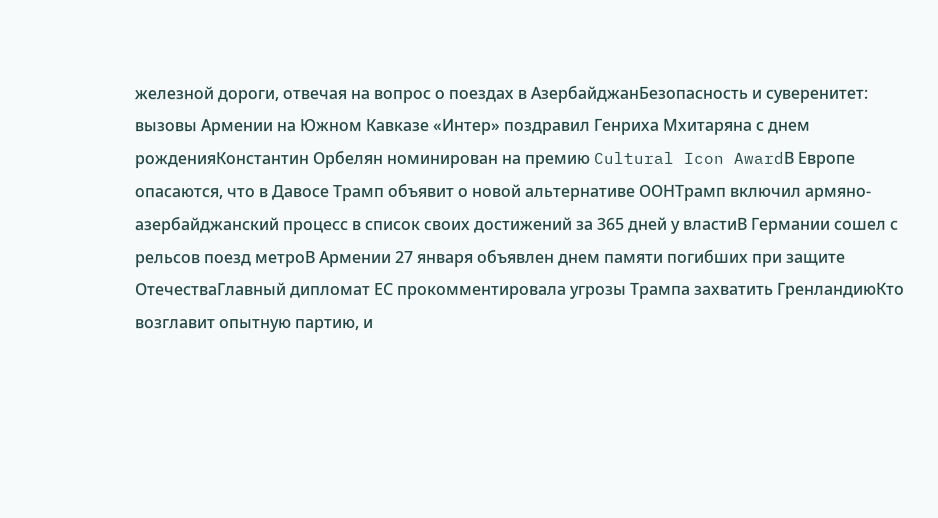железной дороги, отвечая на вопрос о поездах в АзербайджанБезопасность и суверенитет: вызовы Армении на Южном Кавказе «Интер» поздравил Генриха Мхитаряна с днем рожденияКонстантин Орбелян номинирован на премию Cultural Icon AwardВ Европе опасаются, что в Давосе Трамп объявит о новой альтернативе ООНТрамп включил армяно-азербайджанский процесс в список своих достижений за 365 дней у властиВ Германии сошел с рельсов поезд метроВ Армении 27 января объявлен днем памяти погибших при защите ОтечестваГлавный дипломат ЕС прокомментировала угрозы Трампа захватить ГренландиюКто возглавит опытную партию, и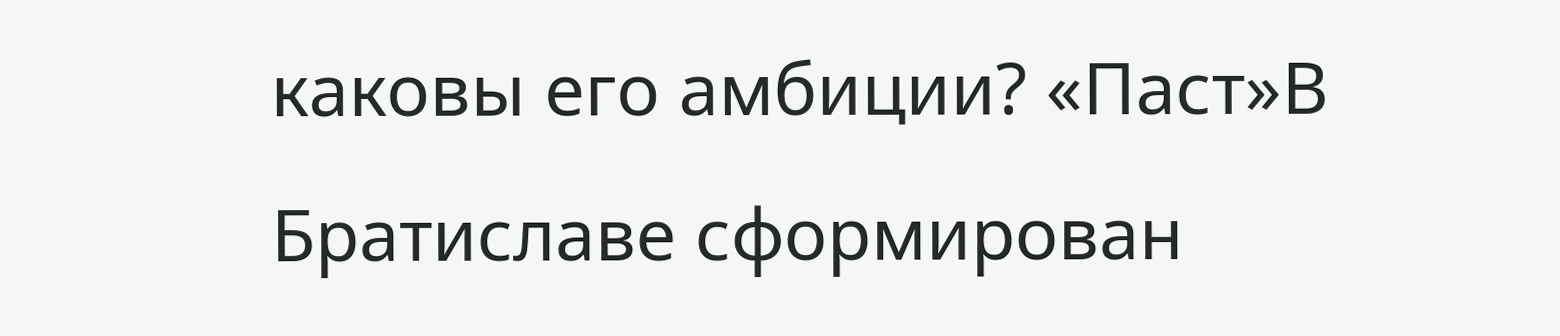каковы его амбиции? «Паст»В Братиславе сформирован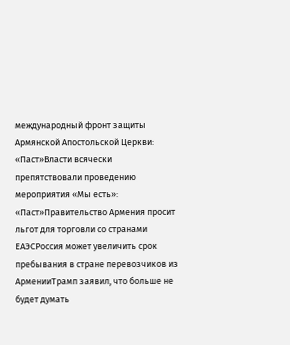международный фронт защиты Армянской Апостольской Церкви: «Паст»Власти всячески препятствовали проведению мероприятия «Мы есть»: «Паст»Правительство Армения просит льгот для торговли со странами ЕАЭСРоссия может увеличить срок пребывания в стране перевозчиков из АрменииТрамп заявил, что больше не будет думать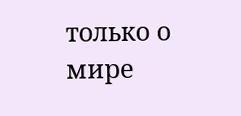только о мире